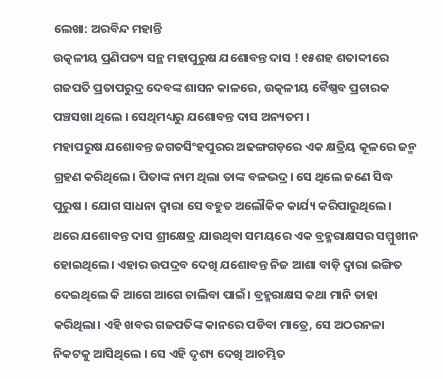ଲେଖା: ଅରବିନ୍ଦ ମହାନ୍ତି
ଉତ୍କଳୀୟ ପ୍ରଣିପତ୍ୟ ସନ୍ଥ ମହାପୁରୁଷ ଯଶୋବନ୍ତ ଦାସ ! ୧୫ଶହ ଶତାବ୍ଦୀରେ ଗଜପତି ପ୍ରତାପରୁଦ୍ର ଦେବଙ୍କ ଶାସନ କାଳରେ, ଉତ୍କଳୀୟ ବୈଷ୍ଣବ ପ୍ରଚାରକ ପଞ୍ଚସଖା ଥିଲେ । ସେଥିମଧ୍ୟରୁ ଯଶୋବନ୍ତ ଦାସ ଅନ୍ୟତମ ।
ମହାପରୁଷ ଯଶୋବନ୍ତ ଜଗତସିଂହପୁରର ଅଢଙ୍ଗଗଡ଼ରେ ଏକ କ୍ଷତ୍ରିୟ କୂଳରେ ଜନ୍ମ ଗ୍ରହଣ କରିଥିଲେ। ପିତାଙ୍କ ନାମ ଥିଲା ତାଙ୍କ ବଳଭଦ୍ର। ସେ ଥିଲେ ଜଣେ ସିଦ୍ଧ ପୁରୁଷ । ଯୋଗ ସାଧନା ଦ୍ୱାରା ସେ ବହୁତ ଅଲୌକିକ କାର୍ଯ୍ୟ କରିପାରୁଥିଲେ। ଥରେ ଯଶୋବନ୍ତ ଦାସ ଶ୍ରୀକ୍ଷେତ୍ର ଯାଉଥିବା ସମୟରେ ଏକ ବ୍ରହ୍ମରାକ୍ଷସର ସମ୍ମୁଖୀନ ହୋଇଥିଲେ। ଏହାର ଉପଦ୍ରବ ଦେଖି ଯଶୋବନ୍ତ ନିଜ ଆଶା ବାଡ଼ି ଦ୍ୱାରା ଇଙ୍ଗିତ ଦେଇଥିଲେ କି ଆଗେ ଆଗେ ଚାଲିବା ପାଇଁ। ବ୍ରହ୍ମରାକ୍ଷସ କଥା ମାନି ତାହା କରିଥିଲା। ଏହି ଖବର ଗଜପତିଙ୍କ କାନରେ ପଡିବା ମାତ୍ରେ, ସେ ଅଠରନଳା ନିକଟକୁ ଆସିଥିଲେ । ସେ ଏହି ଦୃଶ୍ୟ ଦେଖି ଆଚମ୍ଭିତ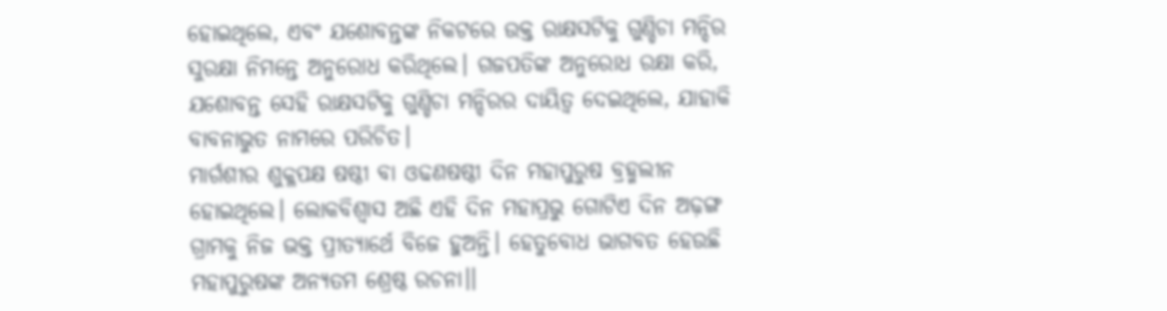ହୋଇଥିଲେ, ଏବଂ ଯଶୋବନ୍ତଙ୍କ ନିକଟରେ ଉକ୍ତ ରାକ୍ଷସଟିକୁ ଗୁଣ୍ଡିଚା ମନ୍ଦିର ସୁରକ୍ଷା ନିମନ୍ତେ ଅନୁରୋଧ କରିଥିଲେ। ଗଜପତିଙ୍କ ଅନୁରୋଧ ରକ୍ଷା କରି, ଯଶୋବନ୍ତ ସେହି ରାକ୍ଷସଟିକୁ ଗୁଣ୍ଡିଚା ମନ୍ଦିରର ଦାୟିତ୍ୱ ଦେଇଥିଲେ, ଯାହାକି ବାବନାଭୁତ ନାମରେ ପରିଚିତ।
ମାର୍ଗଶୀର ଶୁକ୍ଳପକ୍ଷ ଷଷ୍ଠୀ ବା ଓଢଣଷଷ୍ଠୀ ଦିନ ମହାପୁରୁଷ ବ୍ରହ୍ମଲୀନ ହୋଇଥିଲେ। ଲୋକବିଶ୍ୱାସ ଅଛି ଏହି ଦିନ ମହାପ୍ରଭୁ ଗୋଟିଏ ଦିନ ଅଢ଼ଙ୍ଗ ଗ୍ରାମକୁ ନିଜ ଭକ୍ତ ପ୍ରୀତ୍ୟାର୍ଥେ ବିଜେ ହୁଅନ୍ତି। ହେତୁବୋଧ ଭାଗବତ ହେଉଛି ମହାପୁରୁଷଙ୍କ ଅନ୍ୟତମ ଶ୍ରେଷ୍ଠ ରଚନା।।